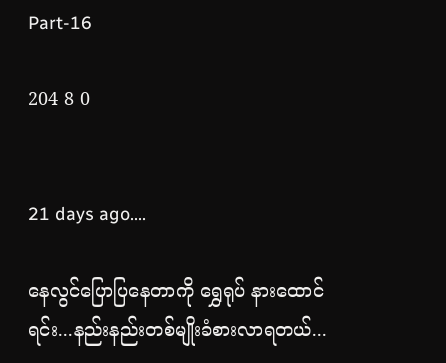Part-16

204 8 0


21 days ago....

နေလွင်ပြောပြနေတာကို ရွှေရုပ် နားထောင်
ရင်း...နည်းနည်းတစ်မျိုးခံစားလာရတယ်...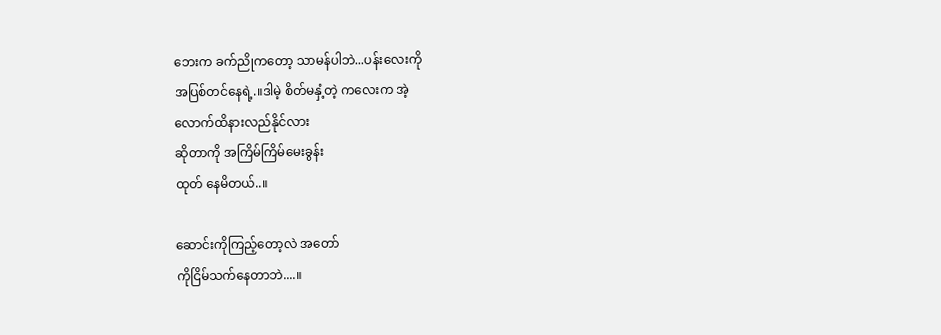ဘေးက ခက်ညိုကတော့ သာမန်ပါဘဲ...ပန်းလေးကို
အပြစ်တင်နေရဲ့.။ဒါမဲ့ စိတ်မနှံ့တဲ့ ကလေးက အဲ့
လောက်ထိနားလည်နိုင်လား
ဆိုတာကို အကြိမ်ကြိမ်မေးခွန်း
ထုတ် နေမိတယ်..။

ဆောင်းကိုကြည့်တော့လဲ အတော်
ကိုငြိမ်သက်နေတာဘဲ....။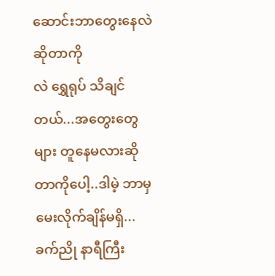ဆောင်းဘာတွေးနေလဲဆိုတာကို
လဲ ရွှေရုပ် သိချင်တယ်...အတွေးတွေများ တူနေမလားဆိုတာကိုပေါ့..ဒါမဲ့ ဘာမှမေးလိုက်ချိန်မရှိ...ခက်ညို နာရီကြီး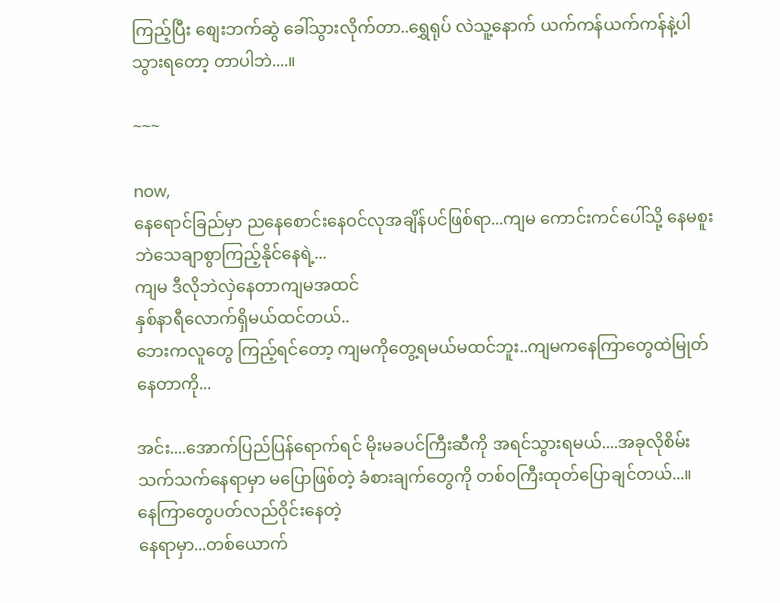ကြည့်ပြီး စျေးဘက်ဆွဲ ခေါ်သွားလိုက်တာ..ရွှေရုပ် လဲသူ့နောက် ယက်ကန်ယက်ကန်နဲ့ပါ
သွားရတော့ တာပါဘဲ....။

~~~

now,
နေရောင်ခြည်မှာ ညနေစောင်းနေဝင်လုအချိန်ပင်ဖြစ်ရာ...ကျမ ကောင်းကင်ပေါ်သို့ နေမစူးဘဲသေချာစွာကြည့်နိုင်နေရဲ့...
ကျမ ဒီလိုဘဲလှဲနေတာကျမအထင်
နှစ်နာရီလောက်ရှိမယ်ထင်တယ်..
ဘေးကလူတွေ ကြည့်ရင်တော့ ကျမကိုတွေ့ရမယ်မထင်ဘူး..ကျမကနေကြာတွေထဲမြုတ်နေတာကို...

အင်း....အောက်ပြည်ပြန်ရောက်ရင် မိုးမခပင်ကြီးဆီကို အရင်သွားရမယ်....အခုလိုစိမ်းသက်သက်နေရာမှာ မပြောဖြစ်တဲ့ ခံစားချက်တွေကို တစ်ဝကြီးထုတ်ပြောချင်တယ်...။
နေကြာတွေပတ်လည်ဝိုင်းနေတဲ့
နေရာမှာ...တစ်ယောက်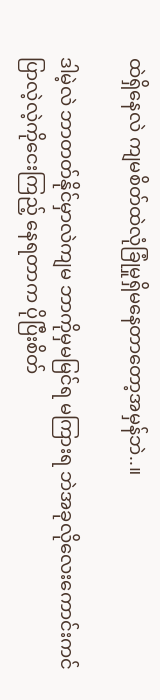ထဲရှိနေလဲ ကျမစိတ်ထဲလုံခြုံမှုရှိမနေတာတော့အမှန်ဘဲ..။

ဒါမဲ့လဲ ဘာတတ်နိုင်မှာလဲကျမ ဘာကိုမှမမြင်ရ မကြားရ ဘဲအခုလိုလေးကောင်းကင် ပြာလဲ့လဲ့ကိုငေးကြည့် နေရတာက ပိုပြီးစိတ်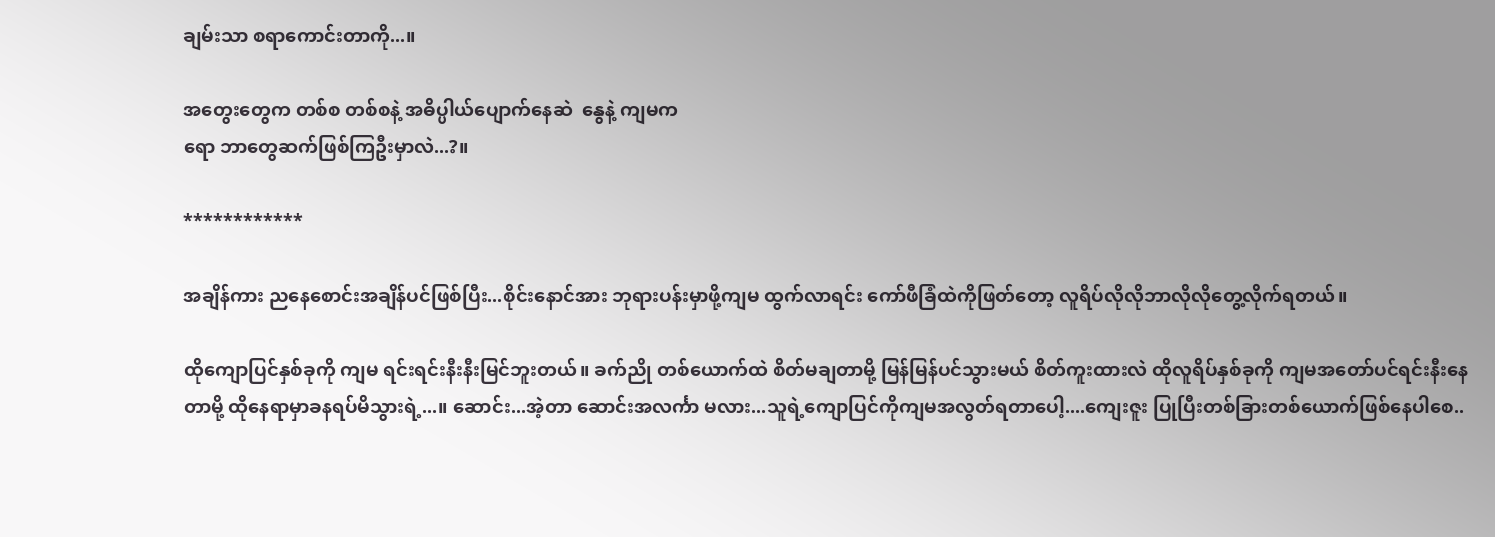ချမ်းသာ စရာကောင်းတာကို...။

အတွေးတွေက တစ်စ တစ်စနဲ့ အဓိပ္ပါယ်ပျောက်နေဆဲ  နွေနဲ့ ကျမက
ရော ဘာတွေဆက်ဖြစ်ကြဦးမှာလဲ...?။

************

အချိန်ကား ညနေစောင်းအချိန်ပင်ဖြစ်ပြီး...စိုင်းနောင်အား ဘုရားပန်းမှာဖို့ကျမ ထွက်လာရင်း ကော်ဖီခြံထဲကိုဖြတ်တော့ လူရိပ်လိုလိုဘာလိုလိုတွေ့လိုက်ရတယ်။

ထိုကျောပြင်နှစ်ခုကို ကျမ ရင်းရင်းနီးနီးမြင်ဘူးတယ်။ ခက်ညို တစ်ယောက်ထဲ စိတ်မချတာမို့ မြန်မြန်ပင်သွားမယ် စိတ်ကူးထားလဲ ထိုလူရိပ်နှစ်ခုကို ကျမအတော်ပင်ရင်းနီးနေတာမို့ ထိုနေရာမှာခနရပ်မိသွားရဲ့...။ ဆောင်း...အဲ့တာ ဆောင်းအလင်္ကာ မလား...သူရဲ့ကျောပြင်ကိုကျမအလွတ်ရတာပေါ့....ကျေးဇူး ပြုပြီးတစ်ခြားတစ်ယောက်ဖြစ်နေပါစေ..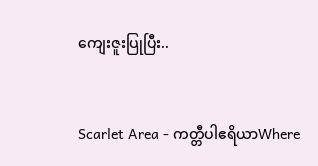ကျေးဇူးပြုပြီး..


Scarlet Area - ကတ္တီပါဧရိယာWhere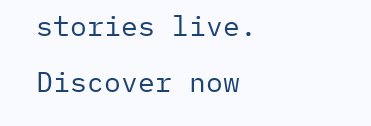stories live. Discover now